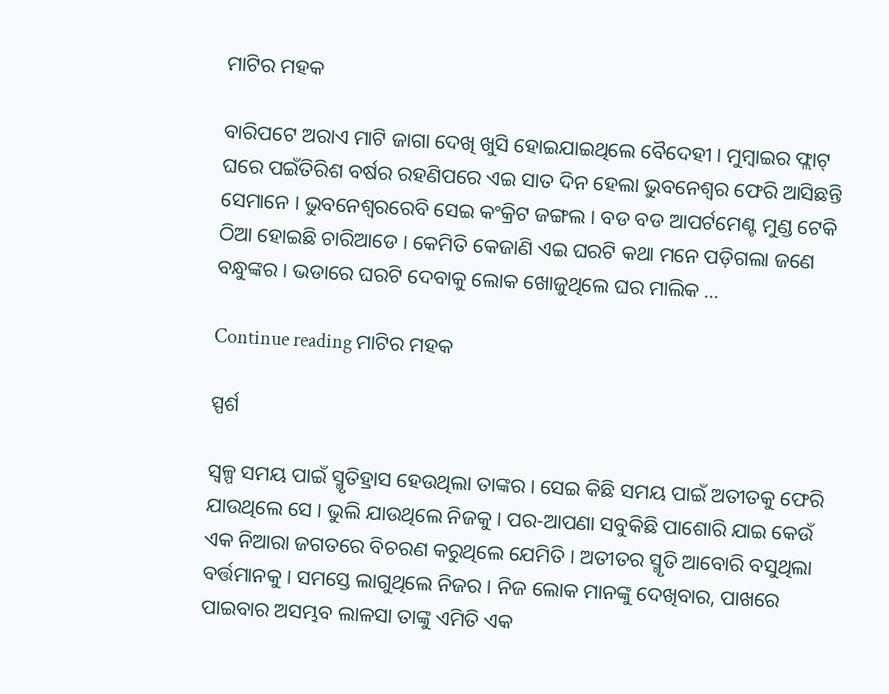ମାଟିର ମହକ

ବାରିପଟେ ଅରାଏ ମାଟି ଜାଗା ଦେଖି ଖୁସି ହୋଇଯାଇଥିଲେ ବୈଦେହୀ । ମୁମ୍ବାଇର ଫ୍ଲାଟ୍ ଘରେ ପଇଁତିରିଶ ବର୍ଷର ରହଣିପରେ ଏଇ ସାତ ଦିନ ହେଲା ଭୁବନେଶ୍ୱର ଫେରି ଆସିଛନ୍ତି ସେମାନେ । ଭୁବନେଶ୍ୱରରେବି ସେଇ କଂକ୍ରିଟ ଜଙ୍ଗଲ । ବଡ ବଡ ଆପର୍ଟମେଣ୍ଟ ମୁଣ୍ଡ ଟେକି ଠିଆ ହୋଇଛି ଚାରିଆଡେ । କେମିତି କେଜାଣି ଏଇ ଘରଟି କଥା ମନେ ପଡ଼ିଗଲା ଜଣେ ବନ୍ଧୁଙ୍କର । ଭଡାରେ ଘରଟି ଦେବାକୁ ଲୋକ ଖୋଜୁଥିଲେ ଘର ମାଲିକ …

Continue reading ମାଟିର ମହକ

ସ୍ପର୍ଶ

ସ୍ଵଳ୍ପ ସମୟ ପାଇଁ ସ୍ମୃତିହ୍ରାସ ହେଉଥିଲା ତାଙ୍କର । ସେଇ କିଛି ସମୟ ପାଇଁ ଅତୀତକୁ ଫେରି ଯାଉଥିଲେ ସେ । ଭୁଲି ଯାଉଥିଲେ ନିଜକୁ । ପର-ଆପଣା ସବୁକିଛି ପାଶୋରି ଯାଇ କେଉଁ ଏକ ନିଆରା ଜଗତରେ ବିଚରଣ କରୁଥିଲେ ଯେମିତି । ଅତୀତର ସ୍ମୃତି ଆବୋରି ବସୁଥିଲା ବର୍ତ୍ତମାନକୁ । ସମସ୍ତେ ଲାଗୁଥିଲେ ନିଜର । ନିଜ ଲୋକ ମାନଙ୍କୁ ଦେଖିବାର, ପାଖରେ ପାଇବାର ଅସମ୍ଭବ ଲାଳସା ତାଙ୍କୁ ଏମିତି ଏକ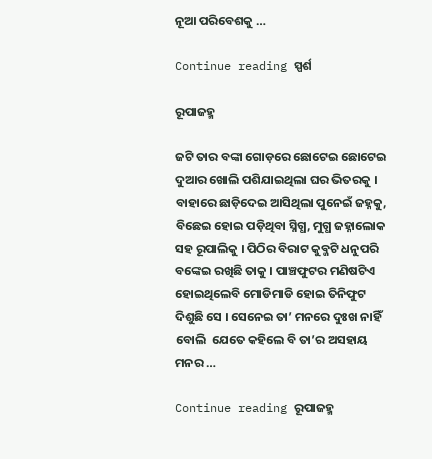ନୂଆ ପରିବେଶକୁ …

Continue reading ସ୍ପର୍ଶ

ରୂପାଜହ୍ମ

ଜଟି ତାର ବଙ୍କା ଗୋଡ଼ରେ ଛୋଟେଇ ଛୋଟେଇ ଦୁଆର ଖୋଲି ପଶିଯାଇଥିଲା ଘର ଭିତରକୁ । ବାହାରେ ଛାଡ଼ିଦେଇ ଆସିଥିଲା ପୁନେଇଁ ଜହ୍ନକୁ, ବିଛେଇ ହୋଇ ପଡ଼ିଥିବା ସ୍ନିଗ୍ଧ, ମୁଗ୍ଧ ଜହ୍ନାଲୋକ ସହ ରୂପାଲିକୁ । ପିଠିର ବିରାଟ କୁବ୍ଜଟି ଧନୁପରି ବଙ୍କେଇ ରଖିଛି ତାକୁ । ପାଞ୍ଚଫୁଟର ମଣିଷଟିଏ ହୋଇଥିଲେବି ମୋଡିମାଡି ହୋଇ ତିନିଫୁଟ ଦିଶୁଛି ସେ । ସେନେଇ ତା’ ମନରେ ଦୁଃଖ ନାହିଁ ବୋଲି  ଯେତେ କହିଲେ ବି ତା’ର ଅସହାୟ ମନର …

Continue reading ରୂପାଜହ୍ମ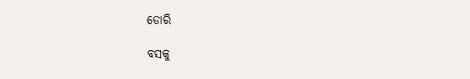ଡୋରି

ବସକୁ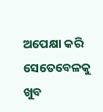ଅପେକ୍ଷା କରି ସେତେବେଳକୁ ଖୁବ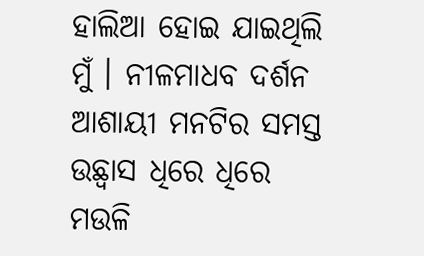ହାଲିଆ ହୋଇ ଯାଇଥିଲି ମୁଁ । ନୀଳମାଧବ ଦର୍ଶନ ଆଶାୟୀ ମନଟିର ସମସ୍ତ ଉଛ୍ୱାସ ଧିରେ ଧିରେ ମଉଳି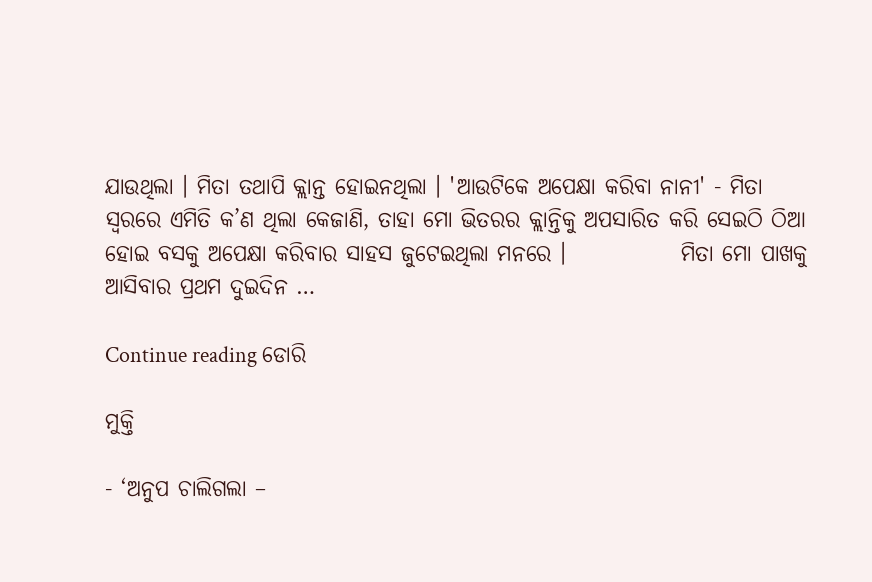ଯାଉଥିଲା । ମିତା ତଥାପି କ୍ଲାନ୍ତ ହୋଇନଥିଲା । 'ଆଉଟିକେ ଅପେକ୍ଷା କରିବା ନାନୀ' - ମିତା ସ୍ୱରରେ ଏମିତି କ’ଣ ଥିଲା କେଜାଣି, ତାହା ମୋ ଭିତରର କ୍ଲାନ୍ତିକୁ ଅପସାରିତ କରି ସେଇଠି ଠିଆ ହୋଇ ବସକୁ ଅପେକ୍ଷା କରିବାର ସାହସ ଜୁଟେଇଥିଲା ମନରେ ।             ମିତା ମୋ ପାଖକୁ ଆସିବାର ପ୍ରଥମ ଦୁଇଦିନ …

Continue reading ଡୋରି

ମୁକ୍ତି

- ‘ଅନୁପ ଚାଲିଗଲା –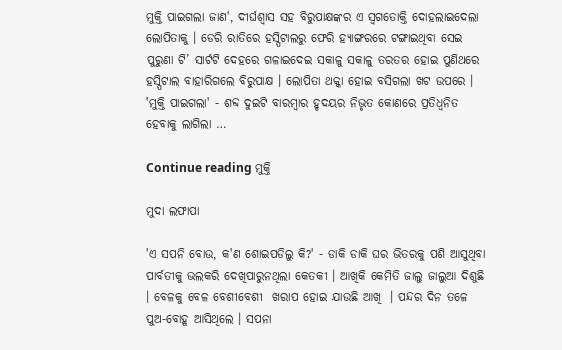ମୁକ୍ତି ପାଇଗଲା ଜାଣ', ଦୀର୍ଘଶ୍ଵାସ ସହ ବିରୁପାକ୍ଷଙ୍କର ଏ ସ୍ଵଗତୋକ୍ତି ଦୋହଲାଇଦେଲା ଲୋପିତାକୁ । ଡେରି ରାତିରେ ହସ୍ପିଟାଲରୁ ଫେରି ହ୍ୟାଙ୍ଗରରେ ଟଙ୍ଗାଇଥିବା ସେଇ ପୁରୁଣା ଟି’ ସାର୍ଟଟି ଦେହରେ ଗଳାଇଦେଇ ସକାଳୁ ସକାଳୁ ତରତର ହୋଇ ପୁଣିଥରେ ହସ୍ପିଟାଲ ବାହାରିଗଲେ ବିରୁପାକ୍ଷ । ଲୋପିତା ଥକ୍କା ହୋଇ ବସିଗଲା ଖଟ ଉପରେ । 'ମୁକ୍ତି ପାଇଗଲା' - ଶବ୍ଦ ଦୁଇଟି ବାରମ୍ବାର ହୃଦୟର ନିଭୃତ କୋଣରେ ପ୍ରତିଧ୍ବନିତ ହେବାକୁ ଲାଗିଲା …

Continue reading ମୁକ୍ତି

ମୁଦା ଲଫାପା

'ଏ ସପନି ବୋଉ, କ'ଣ ଶୋଇପଡିଲୁ କି?' - ଡାକି ଡାକି ଘର ଭିତରକୁ ପଶି ଆସୁଥିବା ପାର୍ବତୀକୁ ଭଲକରି ଦେଖିପାରୁନଥିଲା କେତକୀ । ଆଖିକି କେମିତି ଜାଲୁ ଜାଲୁଆ ଦିଶୁଛି । ବେଳକୁ ବେଳ ବେଶୀବେଶୀ  ଖରାପ ହୋଇ ଯାଉଛି ଆଖି  । ପନ୍ଦର ଦିନ ତଳେ ପୁଅ-ବୋହୂ ଆସିଥିଲେ । ସପନା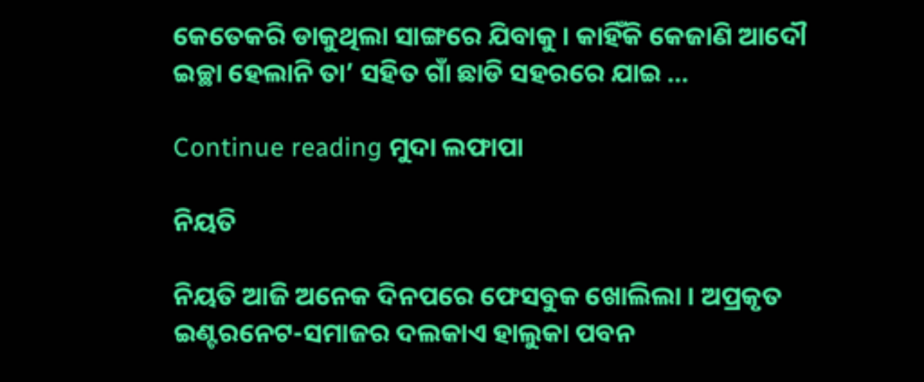କେତେକରି ଡାକୁଥିଲା ସାଙ୍ଗରେ ଯିବାକୁ । କାହିଁକି କେଜାଣି ଆଦୌ ଇଚ୍ଛା ହେଲାନି ତା’ ସହିତ ଗାଁ ଛାଡି ସହରରେ ଯାଇ …

Continue reading ମୁଦା ଲଫାପା

ନିୟତି

ନିୟତି ଆଜି ଅନେକ ଦିନପରେ ଫେସବୁକ ଖୋଲିଲା । ଅପ୍ରକୃତ ଇଣ୍ଟରନେଟ-ସମାଜର ଦଲକାଏ ହାଲୁକା ପବନ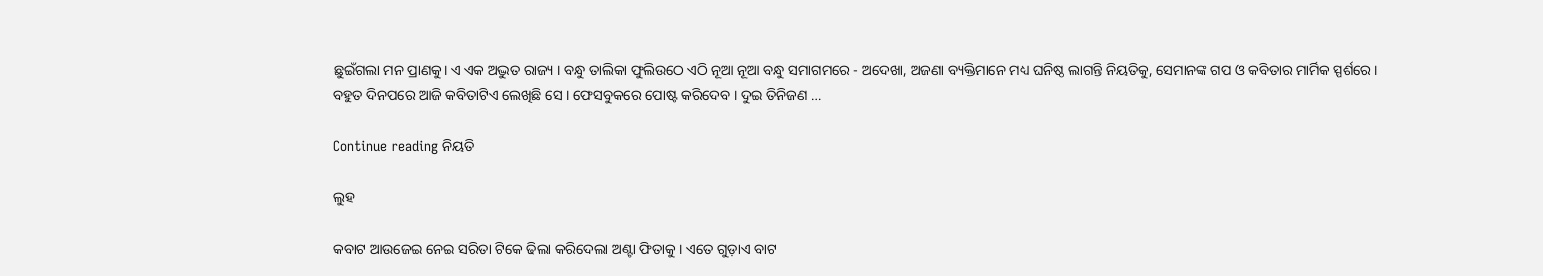ଛୁଇଁଗଲା ମନ ପ୍ରାଣକୁ। ଏ ଏକ ଅଦ୍ଭୁତ ରାଜ୍ୟ । ବନ୍ଧୁ ତାଲିକା ଫୁଲିଉଠେ ଏଠି ନୂଆ ନୂଆ ବନ୍ଧୁ ସମାଗମରେ - ଅଦେଖା, ଅଜଣା ବ୍ୟକ୍ତିମାନେ ମଧ୍ୟ ଘନିଷ୍ଠ ଲାଗନ୍ତି ନିୟତିକୁ, ସେମାନଙ୍କ ଗପ ଓ କବିତାର ମାର୍ମିକ ସ୍ପର୍ଶରେ। ବହୁତ ଦିନପରେ ଆଜି କବିତାଟିଏ ଲେଖିଛି ସେ । ଫେସବୁକରେ ପୋଷ୍ଟ କରିଦେବ । ଦୁଇ ତିନିଜଣ …

Continue reading ନିୟତି

ଲୁହ

କବାଟ ଆଉଜେଇ ନେଇ ସରିତା ଟିକେ ଢିଲା କରିଦେଲା ଅଣ୍ଟା ଫିତାକୁ । ଏତେ ଗୁଡ଼ାଏ ବାଟ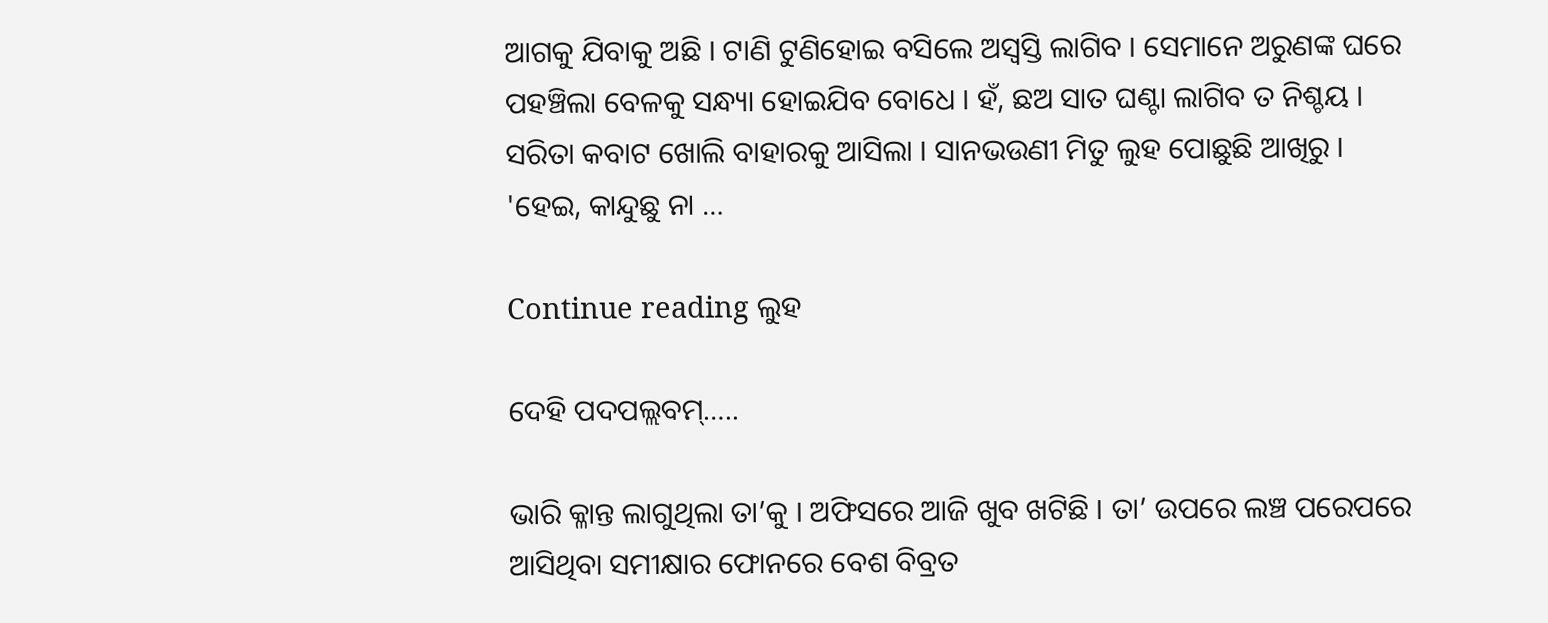ଆଗକୁ ଯିବାକୁ ଅଛି । ଟାଣି ଟୁଣିହୋଇ ବସିଲେ ଅସ୍ବସ୍ତି ଲାଗିବ । ସେମାନେ ଅରୁଣଙ୍କ ଘରେ ପହଞ୍ଚିଲା ବେଳକୁ ସନ୍ଧ୍ୟା ହୋଇଯିବ ବୋଧେ । ହଁ, ଛଅ ସାତ ଘଣ୍ଟା ଲାଗିବ ତ ନିଶ୍ଚୟ । ସରିତା କବାଟ ଖୋଲି ବାହାରକୁ ଆସିଲା । ସାନଭଉଣୀ ମିତୁ ଲୁହ ପୋଛୁଛି ଆଖିରୁ । 'ହେଇ, କାନ୍ଦୁଛୁ ନା …

Continue reading ଲୁହ

ଦେହି ପଦପଲ୍ଲବମ୍…..

ଭାରି କ୍ଳାନ୍ତ ଲାଗୁଥିଲା ତା’କୁ । ଅଫିସରେ ଆଜି ଖୁବ ଖଟିଛି । ତା’ ଉପରେ ଲଞ୍ଚ ପରେପରେ ଆସିଥିବା ସମୀକ୍ଷାର ଫୋନରେ ବେଶ ବିବ୍ରତ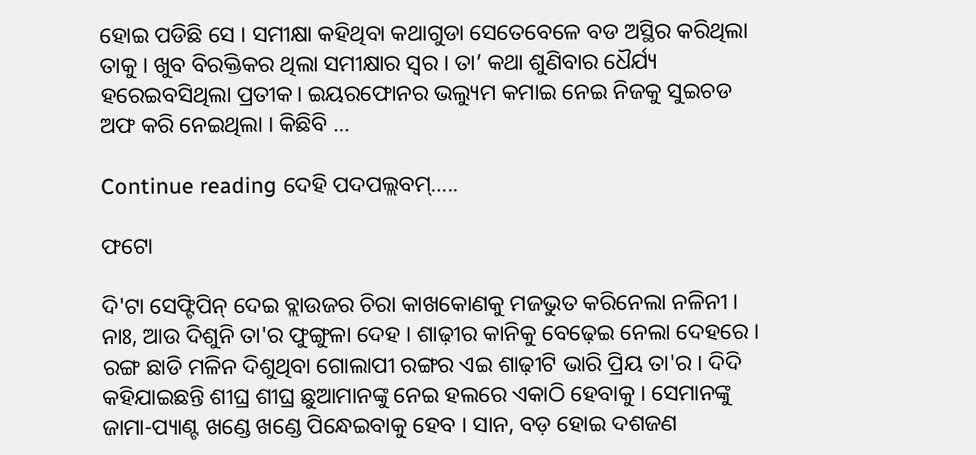ହୋଇ ପଡିଛି ସେ । ସମୀକ୍ଷା କହିଥିବା କଥାଗୁଡା ସେତେବେଳେ ବଡ ଅସ୍ଥିର କରିଥିଲା ତାକୁ । ଖୁବ ବିରକ୍ତିକର ଥିଲା ସମୀକ୍ଷାର ସ୍ଵର । ତା’ କଥା ଶୁଣିବାର ଧୈର୍ଯ୍ୟ ହରେଇବସିଥିଲା ପ୍ରତୀକ। ଇୟରଫୋନର ଭଲ୍ୟୁମ କମାଇ ନେଇ ନିଜକୁ ସୁଇଚଡ ଅଫ କରି ନେଇଥିଲା । କିଛିବି …

Continue reading ଦେହି ପଦପଲ୍ଲବମ୍…..

ଫଟୋ

ଦି'ଟା ସେଫ୍ଟିପିନ୍ ଦେଇ ବ୍ଲାଉଜର ଚିରା କାଖକୋଣକୁ ମଜଭୁତ କରିନେଲା ନଳିନୀ । ନାଃ, ଆଉ ଦିଶୁନି ତା'ର ଫୁଙ୍ଗୁଳା ଦେହ । ଶାଢ଼ୀର କାନିକୁ ବେଢ଼େଇ ନେଲା ଦେହରେ । ରଙ୍ଗ ଛାଡି ମଳିନ ଦିଶୁଥିବା ଗୋଲାପୀ ରଙ୍ଗର ଏଇ ଶାଢ଼ୀଟି ଭାରି ପ୍ରିୟ ତା'ର । ଦିଦି କହିଯାଇଛନ୍ତି ଶୀଘ୍ର ଶୀଘ୍ର ଛୁଆମାନଙ୍କୁ ନେଇ ହଲରେ ଏକାଠି ହେବାକୁ । ସେମାନଙ୍କୁ ଜାମା-ପ୍ୟାଣ୍ଟ ଖଣ୍ଡେ ଖଣ୍ଡେ ପିନ୍ଧେଇବାକୁ ହେବ । ସାନ, ବଡ଼ ହୋଇ ଦଶଜଣ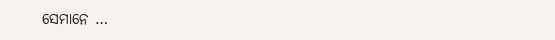ସେମାନେ …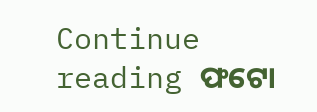Continue reading ଫଟୋ